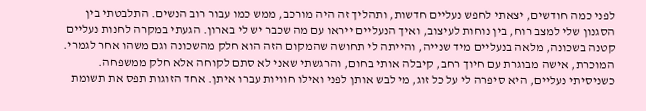לפני כמה חודשים, יצאתי לחפש נעליים חדשות, ותהליך זה היה מורכב, ממש כמו עבור רוב הנשים. התלבטתי בין הסגנון שלי למצב רוח, בין נוחות לעיצוב, ואיך הנעליים ייראו עם מה שכבר יש לי בארון. הגעתי במקרה לחנות נעליים קטנה בשכונה, מלאה בנעליים מיד שנייה, והייתה לי תחושה שהמקום הזה הוא חלק מהשכונה וגם משהו אחר לגמרי. המוכרת, אישה מבוגרת עם חיוך רחב, קיבלה אותי בחום, והרגשתי שאני לא סתם לקוחה אלא חלק ממשפחה. כשניסיתי נעליים, היא סיפרה לי על כל זוג, מי לבש אותן לפני ואילו חוויות עברו איתן. אחד הזוגות תפס את תשומת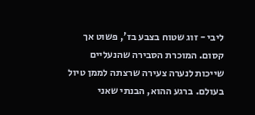ליבי - זוג שטוח בצבע בז', פשוט אך קסום. המוכרת הסבירה שהנעליים שייכות לנערה צעירה שרצתה לממן טיול בעולם. ברגע ההוא, הבנתי שאני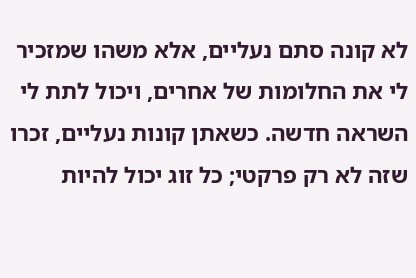לא קונה סתם נעליים, אלא משהו שמזכיר לי את החלומות של אחרים, ויכול לתת לי השראה חדשה. כשאתן קונות נעליים, זכרו שזה לא רק פרקטי; כל זוג יכול להיות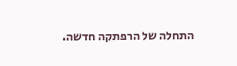התחלה של הרפתקה חדשה.